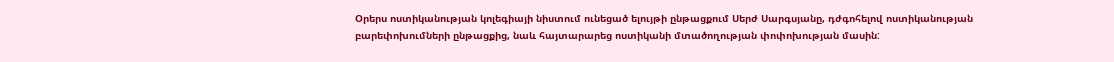Օրերս ոստիկանության կոլեգիայի նիստում ունեցած ելույթի ընթացքում Սերժ Սարգսյանը, դժգոհելով ոստիկանության բարեփոխումների ընթացքից, նաև հայտարարեց ոստիկանի մտածողության փոփոխության մասին: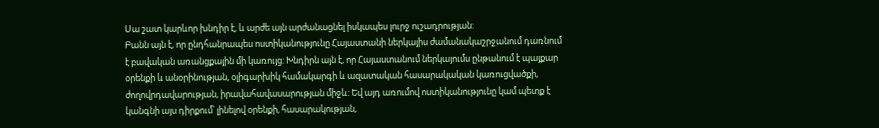Սա շատ կարևոր խնդիր է, և արժե այն արժանացնել իսկապես լուրջ ուշադրության:
Բանն այն է, որ ընդհանրապես ոստիկանությունը Հայաստանի ներկայիս ժամանակաշրջանում դառնում է բավական առանցքային մի կառույց: Խնդիրն այն է, որ Հայաստանում ներկայումս ընթանում է պայքար օրենքի և անօրինության, օլիգարխիկ համակարգի և ազատական հասարակական կառուցվածքի, ժողովրդավարության, իրավահավասարության միջև: Եվ այդ առումով ոստիկանությունը կամ պետք է կանգնի այս դիրքում՝ լինելով օրենքի, հասարակության,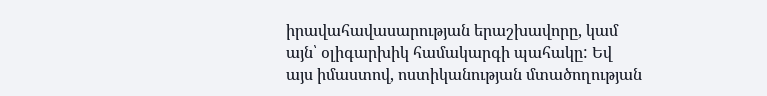իրավահավասարության երաշխավորը, կամ այն՝ օլիգարխիկ համակարգի պահակը: Եվ այս իմաստով, ոստիկանության մտածողության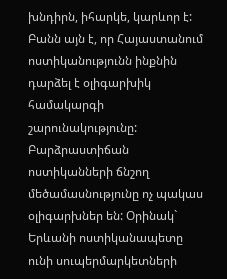խնդիրն, իհարկե, կարևոր է:
Բանն այն է, որ Հայաստանում ոստիկանությունն ինքնին դարձել է օլիգարխիկ համակարգի շարունակությունը: Բարձրաստիճան ոստիկանների ճնշող մեծամասնությունը ոչ պակաս օլիգարխներ են: Օրինակ` Երևանի ոստիկանապետը ունի սուպերմարկետների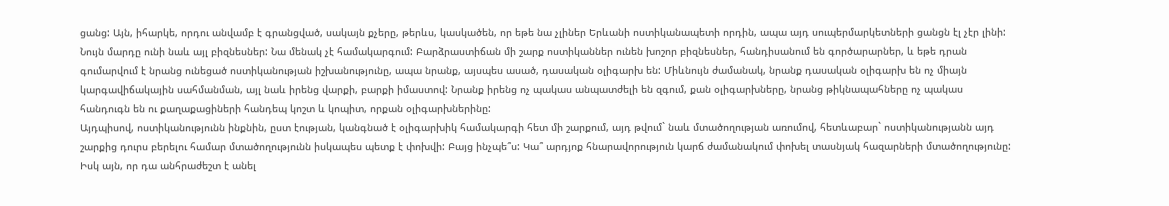ցանց: Այն, իհարկե, որդու անվամբ է գրանցված, սակայն քչերը, թերևս, կասկածեն, որ եթե նա չլիներ Երևանի ոստիկանապետի որդին, ապա այդ սուպերմարկետների ցանցն էլ չէր լինի: Նույն մարդը ունի նաև այլ բիզնեսներ: Նա մենակ չէ համակարգում: Բարձրաստիճան մի շարք ոստիկաններ ունեն խոշոր բիզնեսներ, հանդիսանում են գործարարներ, և եթե դրան գումարվում է նրանց ունեցած ոստիկանության իշխանությունը, ապա նրանք, այսպես ասած, դասական օլիգարխ են: Միևնույն ժամանակ, նրանք դասական օլիգարխ են ոչ միայն կարգավիճակային սահմանման, այլ նաև իրենց վարքի, բարքի իմաստով: Նրանք իրենց ոչ պակաս անպատժելի են զգում, քան օլիգարխները, նրանց թիկնապահները ոչ պակաս հանդուգն են ու քաղաքացիների հանդեպ կոշտ և կոպիտ, որքան օլիգարխներինը:
Այդպիսով, ոստիկանությունն ինքնին, ըստ էության, կանգնած է օլիգարխիկ համակարգի հետ մի շարքում, այդ թվում` նաև մտածողության առումով, հետևաբար` ոստիկանությանն այդ շարքից դուրս բերելու համար մտածողությունն իսկապես պետք է փոխվի: Բայց ինչպե՞ս: Կա՞ արդյոք հնարավորություն կարճ ժամանակում փոխել տասնյակ հազարների մտածողությունը: Իսկ այն, որ դա անհրաժեշտ է անել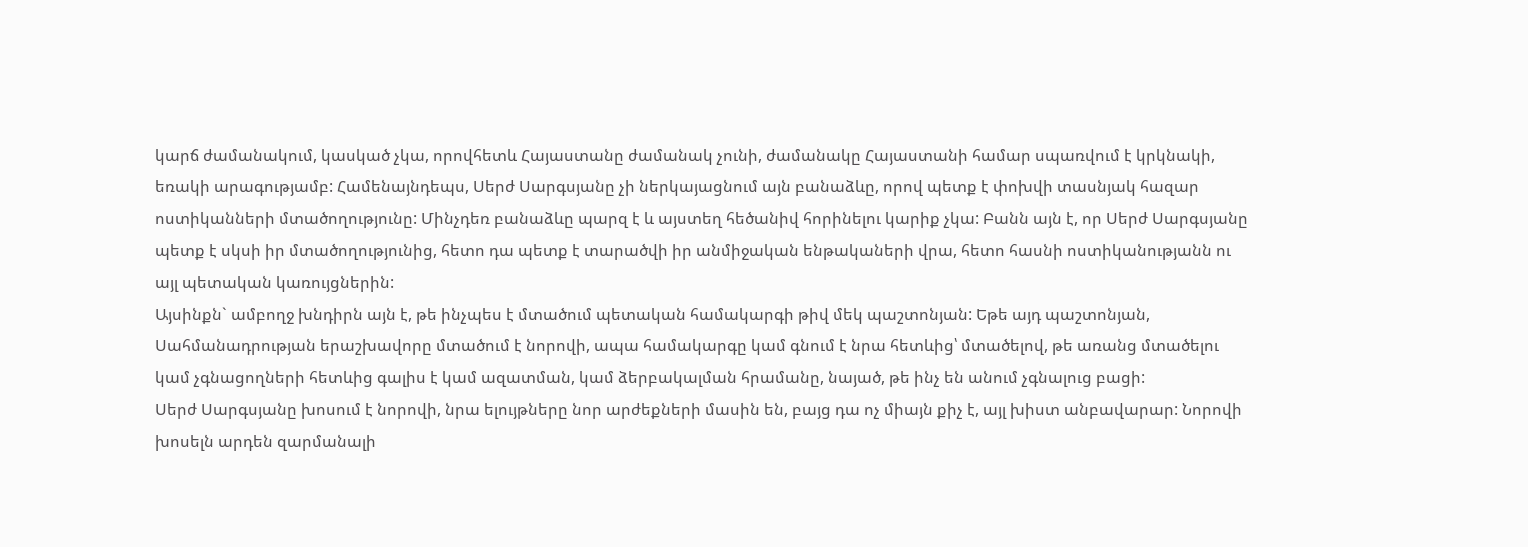կարճ ժամանակում, կասկած չկա, որովհետև Հայաստանը ժամանակ չունի, ժամանակը Հայաստանի համար սպառվում է կրկնակի, եռակի արագությամբ: Համենայնդեպս, Սերժ Սարգսյանը չի ներկայացնում այն բանաձևը, որով պետք է փոխվի տասնյակ հազար ոստիկանների մտածողությունը: Մինչդեռ բանաձևը պարզ է և այստեղ հեծանիվ հորինելու կարիք չկա: Բանն այն է, որ Սերժ Սարգսյանը պետք է սկսի իր մտածողությունից, հետո դա պետք է տարածվի իր անմիջական ենթակաների վրա, հետո հասնի ոստիկանությանն ու այլ պետական կառույցներին:
Այսինքն` ամբողջ խնդիրն այն է, թե ինչպես է մտածում պետական համակարգի թիվ մեկ պաշտոնյան: Եթե այդ պաշտոնյան, Սահմանադրության երաշխավորը մտածում է նորովի, ապա համակարգը կամ գնում է նրա հետևից՝ մտածելով, թե առանց մտածելու կամ չգնացողների հետևից գալիս է կամ ազատման, կամ ձերբակալման հրամանը, նայած, թե ինչ են անում չգնալուց բացի:
Սերժ Սարգսյանը խոսում է նորովի, նրա ելույթները նոր արժեքների մասին են, բայց դա ոչ միայն քիչ է, այլ խիստ անբավարար: Նորովի խոսելն արդեն զարմանալի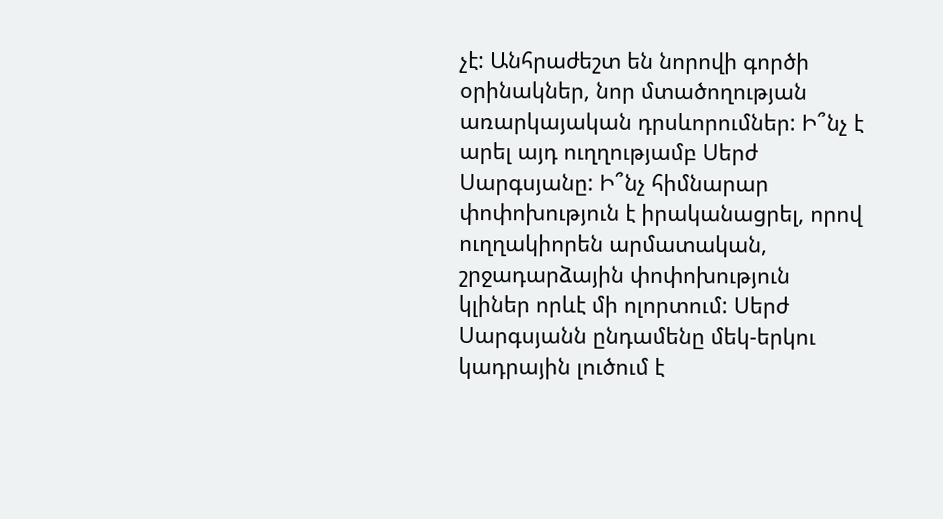չէ: Անհրաժեշտ են նորովի գործի օրինակներ, նոր մտածողության առարկայական դրսևորումներ: Ի՞նչ է արել այդ ուղղությամբ Սերժ Սարգսյանը: Ի՞նչ հիմնարար փոփոխություն է իրականացրել, որով ուղղակիորեն արմատական, շրջադարձային փոփոխություն կլիներ որևէ մի ոլորտում: Սերժ Սարգսյանն ընդամենը մեկ-երկու կադրային լուծում է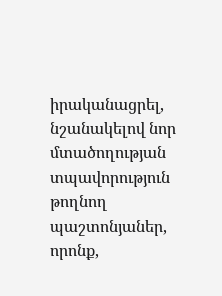իրականացրել, նշանակելով նոր մտածողության տպավորություն թողնող պաշտոնյաներ, որոնք,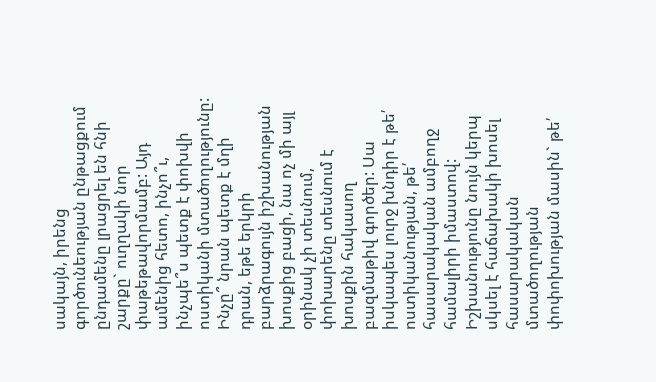սակայն, իրենց գործունեության ընթացքում ընդամենը լրացրել են հնի շարքը` ուղղակի նոր փաթեթավորմամբ: Այդ ամենից հետո, ինչո՞ւ, ինչպե՞ս պետք է փոխվի ոստիկանի մտածողությունը: Ինչը՞ նրան պետք է մղի դրան, եթե երկրի բարձրագույն իշխանության խոսքից բացի, նա ոչ մի այլ օրինակ չի տեսնում, փոխարենը տեսնում է խոսքին հակասող բազմաթիվ գործեր: Սա իսկապես լուրջ խնդիր է թե՛ ոստիկանության, թե՛ հասարակական ամբողջ համալիրի իմաստով:
Իշխանությունը նույն կերպ սկսել է հաճախակի խոսել հասարակական մտածողության փոփոխության մասին` թե՛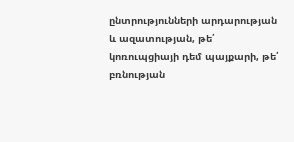ընտրությունների արդարության և ազատության, թե՛ կոռուպցիայի դեմ պայքարի, թե՛ բռնության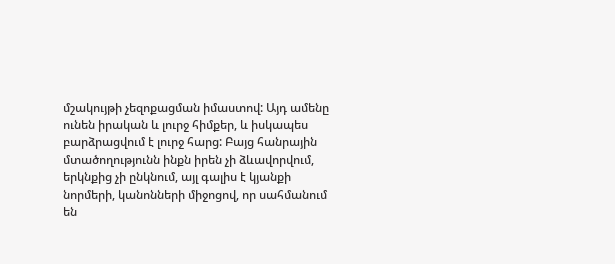մշակույթի չեզոքացման իմաստով: Այդ ամենը ունեն իրական և լուրջ հիմքեր, և իսկապես բարձրացվում է լուրջ հարց: Բայց հանրային մտածողությունն ինքն իրեն չի ձևավորվում, երկնքից չի ընկնում, այլ գալիս է կյանքի նորմերի, կանոնների միջոցով, որ սահմանում են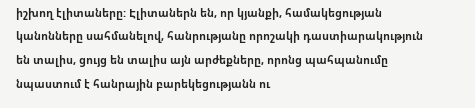իշխող էլիտաները: Էլիտաներն են, որ կյանքի, համակեցության կանոնները սահմանելով, հանրությանը որոշակի դաստիարակություն են տալիս, ցույց են տալիս այն արժեքները, որոնց պահպանումը նպաստում է հանրային բարեկեցությանն ու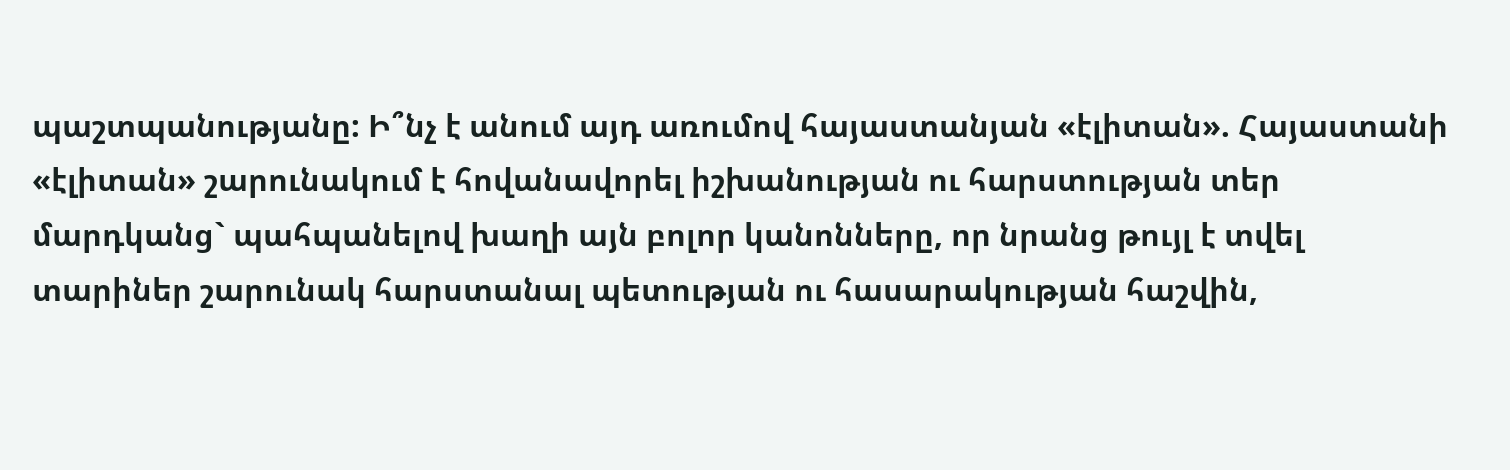պաշտպանությանը: Ի՞նչ է անում այդ առումով հայաստանյան «էլիտան». Հայաստանի «էլիտան» շարունակում է հովանավորել իշխանության ու հարստության տեր մարդկանց` պահպանելով խաղի այն բոլոր կանոնները, որ նրանց թույլ է տվել տարիներ շարունակ հարստանալ պետության ու հասարակության հաշվին,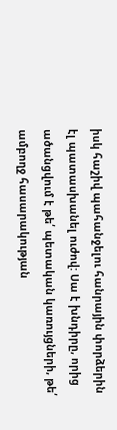իսկ հաշիվ պահանջելու հանրային փորձերին էլ պատասխանել ուժով: Սա է խնդիրը, որից ածանցվում է թե՛ պետական կառույցների, թե՛ ամբողջ հասարակության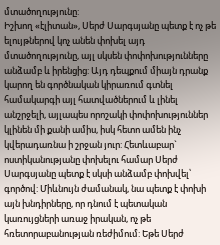մտածողությունը:
Իշխող «էլիտան», Սերժ Սարգսյանը պետք է ոչ թե ելույթներով կոչ անեն փոխել այդ մտածողությունը, այլ սկսեն փոփոխությունները անձամբ և իրենցից: Այդ դեպքում միայն դրանք կարող են գործնական կիրառում գտնել համակարգի այլ հատվածներում և լինել անշրջելի, այլապես որոշակի փոփոխություններ կլինեն մի քանի ամիս, իսկ հետո ամեն ինչ կվերադառնա ի շրջան յուր: Հետևաբար` ոստիկանությանը փոխելու համար Սերժ Սարգսյանը պետք է սկսի անձամբ փոխվել՝ գործով: Միևնույն ժամանակ, նա պետք է փոխի այն խնդիրները, որ դնում է պետական կառույցների առաջ իրական, ոչ թե հռետորաբանության ռեժիմում: Եթե Սերժ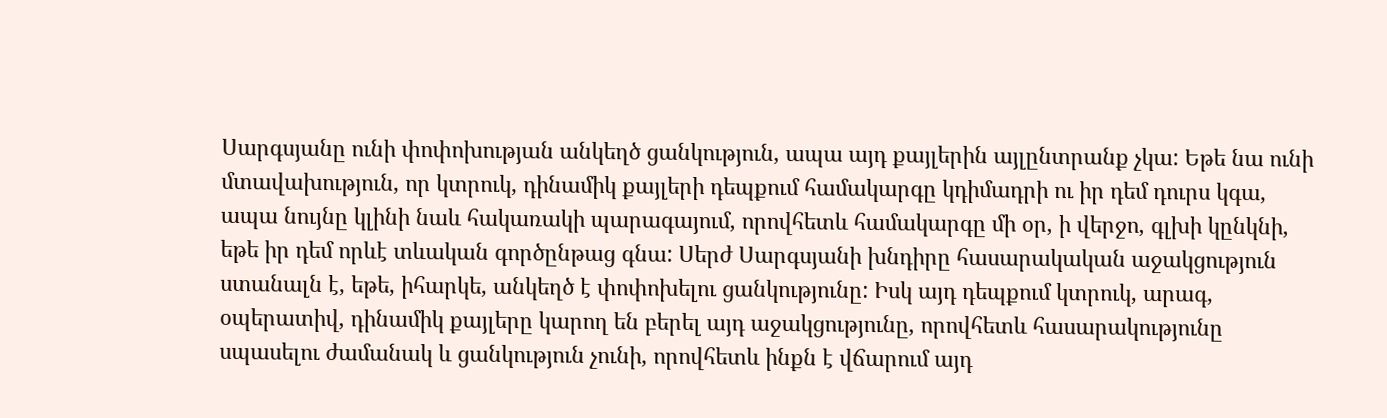Սարգսյանը ունի փոփոխության անկեղծ ցանկություն, ապա այդ քայլերին այլընտրանք չկա: Եթե նա ունի մտավախություն, որ կտրուկ, դինամիկ քայլերի դեպքում համակարգը կդիմադրի ու իր դեմ դուրս կգա, ապա նույնը կլինի նաև հակառակի պարագայում, որովհետև համակարգը մի օր, ի վերջո, գլխի կընկնի, եթե իր դեմ որևէ տևական գործընթաց գնա: Սերժ Սարգսյանի խնդիրը հասարակական աջակցություն ստանալն է, եթե, իհարկե, անկեղծ է փոփոխելու ցանկությունը: Իսկ այդ դեպքում կտրուկ, արագ, օպերատիվ, դինամիկ քայլերը կարող են բերել այդ աջակցությունը, որովհետև հասարակությունը սպասելու ժամանակ և ցանկություն չունի, որովհետև ինքն է վճարում այդ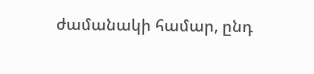ժամանակի համար, ընդ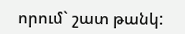որում` շատ թանկ: